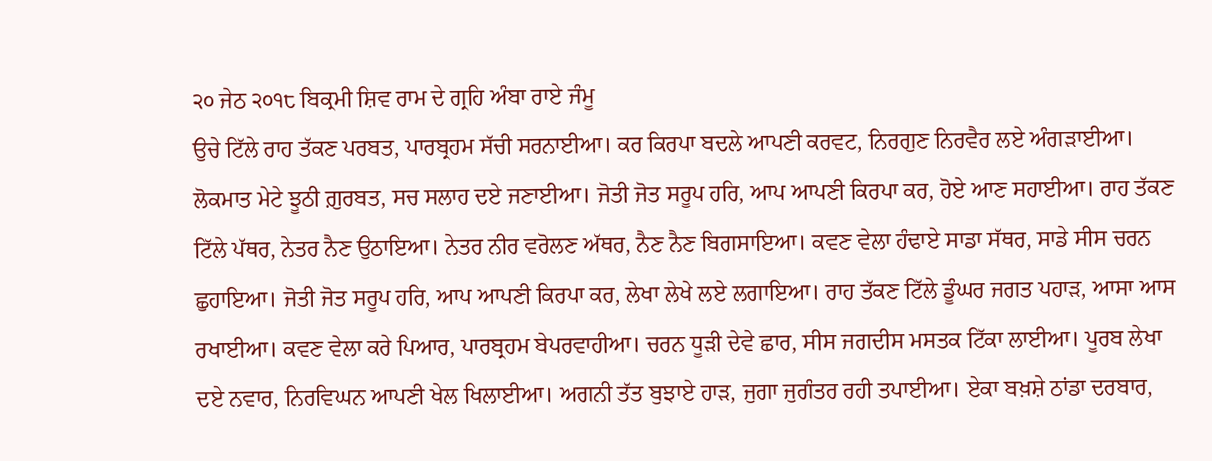੨੦ ਜੇਠ ੨੦੧੮ ਬਿਕ੍ਰਮੀ ਸ਼ਿਵ ਰਾਮ ਦੇ ਗ੍ਰਹਿ ਅੰਬਾ ਰਾਏ ਜੰਮੂ
ਉਚੇ ਟਿੱਲੇ ਰਾਹ ਤੱਕਣ ਪਰਬਤ, ਪਾਰਬ੍ਰਹਮ ਸੱਚੀ ਸਰਨਾਈਆ। ਕਰ ਕਿਰਪਾ ਬਦਲੇ ਆਪਣੀ ਕਰਵਟ, ਨਿਰਗੁਣ ਨਿਰਵੈਰ ਲਏ ਅੰਗੜਾਈਆ। ਲੋਕਮਾਤ ਮੇਟੇ ਝੂਠੀ ਗ਼ੁਰਬਤ, ਸਚ ਸਲਾਹ ਦਏ ਜਣਾਈਆ। ਜੋਤੀ ਜੋਤ ਸਰੂਪ ਹਰਿ, ਆਪ ਆਪਣੀ ਕਿਰਪਾ ਕਰ, ਹੋਏ ਆਣ ਸਹਾਈਆ। ਰਾਹ ਤੱਕਣ ਟਿੱਲੇ ਪੱਥਰ, ਨੇਤਰ ਨੈਣ ਉਠਾਇਆ। ਨੇਤਰ ਨੀਰ ਵਰੋਲਣ ਅੱਥਰ, ਨੈਣ ਨੈਣ ਬਿਗਸਾਇਆ। ਕਵਣ ਵੇਲਾ ਹੰਢਾਏ ਸਾਡਾ ਸੱਥਰ, ਸਾਡੇ ਸੀਸ ਚਰਨ ਛੁਹਾਇਆ। ਜੋਤੀ ਜੋਤ ਸਰੂਪ ਹਰਿ, ਆਪ ਆਪਣੀ ਕਿਰਪਾ ਕਰ, ਲੇਖਾ ਲੇਖੇ ਲਏ ਲਗਾਇਆ। ਰਾਹ ਤੱਕਣ ਟਿੱਲੇ ਡੂੰਘਰ ਜਗਤ ਪਹਾੜ, ਆਸਾ ਆਸ ਰਖਾਈਆ। ਕਵਣ ਵੇਲਾ ਕਰੇ ਪਿਆਰ, ਪਾਰਬ੍ਰਹਮ ਬੇਪਰਵਾਹੀਆ। ਚਰਨ ਧੂੜੀ ਦੇਵੇ ਛਾਰ, ਸੀਸ ਜਗਦੀਸ ਮਸਤਕ ਟਿੱਕਾ ਲਾਈਆ। ਪੂਰਬ ਲੇਖਾ ਦਏ ਨਵਾਰ, ਨਿਰਵਿਘਨ ਆਪਣੀ ਖੇਲ ਖਿਲਾਈਆ। ਅਗਨੀ ਤੱਤ ਬੁਝਾਏ ਹਾੜ, ਜੁਗਾ ਜੁਗੰਤਰ ਰਹੀ ਤਪਾਈਆ। ਏਕਾ ਬਖ਼ਸ਼ੇ ਠਾਂਡਾ ਦਰਬਾਰ,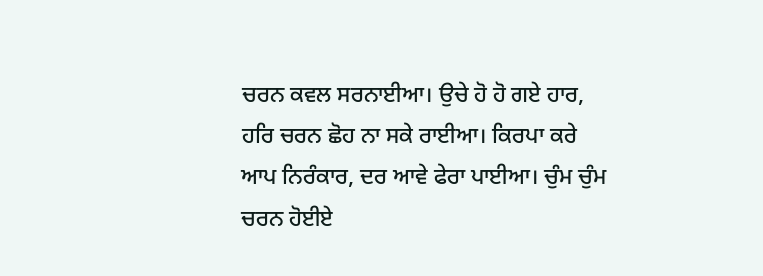ਚਰਨ ਕਵਲ ਸਰਨਾਈਆ। ਉਚੇ ਹੋ ਹੋ ਗਏ ਹਾਰ, ਹਰਿ ਚਰਨ ਛੋਹ ਨਾ ਸਕੇ ਰਾਈਆ। ਕਿਰਪਾ ਕਰੇ ਆਪ ਨਿਰੰਕਾਰ, ਦਰ ਆਵੇ ਫੇਰਾ ਪਾਈਆ। ਚੁੰਮ ਚੁੰਮ ਚਰਨ ਹੋਈਏ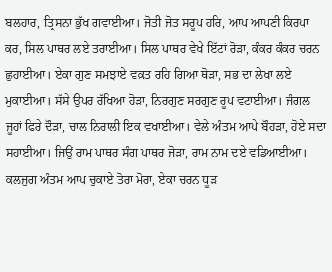ਬਲਹਾਰ, ਤ੍ਰਿਸਨਾ ਭੁੱਖ ਗਵਾਈਆ। ਜੋਤੀ ਜੋਤ ਸਰੂਪ ਹਰਿ, ਆਪ ਆਪਣੀ ਕਿਰਪਾ ਕਰ, ਸਿਲ ਪਾਥਰ ਲਏ ਤਰਾਈਆ। ਸਿਲ ਪਾਥਰ ਵੇਖੇ ਇੱਟਾਂ ਰੋੜਾ, ਕੰਕਰ ਕੰਕਰ ਚਰਨ ਛੁਹਾਈਆ। ਏਕਾ ਗੁਣ ਸਮਝਾਏ ਵਕ਼ਤ ਰਹਿ ਗਿਆ ਥੋੜਾ, ਸਭ ਦਾ ਲੇਖਾ ਲਏ ਮੁਕਾਈਆ। ਸੱਸੇ ਉਪਰ ਰੱਖਿਆ ਹੋੜਾ, ਨਿਰਗੁਣ ਸਰਗੁਣ ਰੂਪ ਵਟਾਈਆ। ਜੰਗਲ ਜੂਹਾਂ ਫਿਰੇ ਦੌੜਾ, ਚਾਲ ਨਿਰਾਲੀ ਇਕ ਵਖਾਈਆ। ਵੇਲੇ ਅੰਤਮ ਆਪੇ ਬੌਹੜਾ, ਹੋਏ ਸਦਾ ਸਹਾਈਆ। ਜਿਉਂ ਰਾਮ ਪਾਥਰ ਸੰਗ ਪਾਥਰ ਜੋੜਾ, ਰਾਮ ਨਾਮ ਦਏ ਵਡਿਆਈਆ। ਕਲਜੁਗ ਅੰਤਮ ਆਪ ਚੁਕਾਏ ਤੋਰਾ ਮੋਰਾ, ਏਕਾ ਚਰਨ ਧੂੜ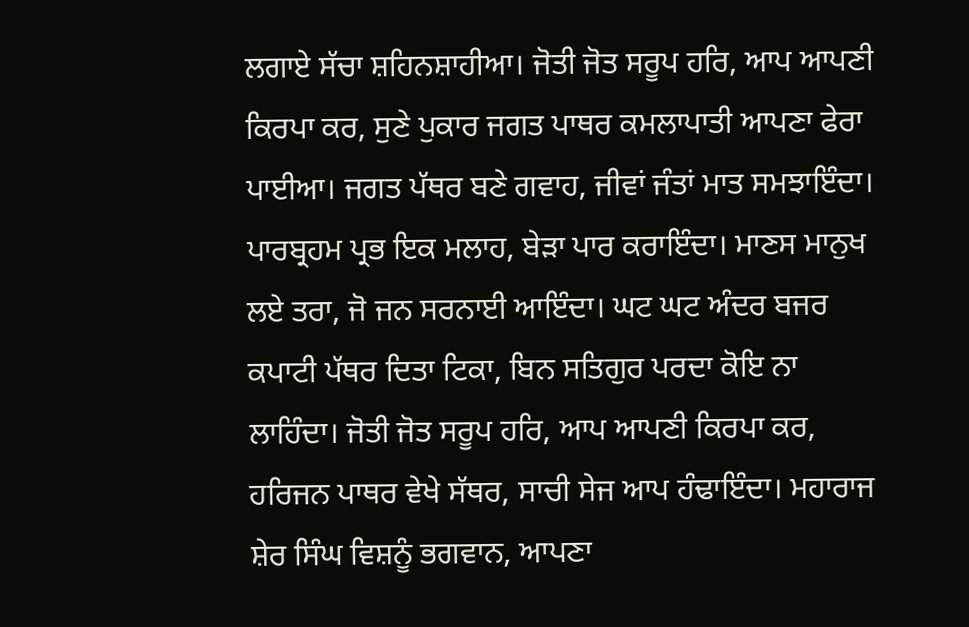ਲਗਾਏ ਸੱਚਾ ਸ਼ਹਿਨਸ਼ਾਹੀਆ। ਜੋਤੀ ਜੋਤ ਸਰੂਪ ਹਰਿ, ਆਪ ਆਪਣੀ ਕਿਰਪਾ ਕਰ, ਸੁਣੇ ਪੁਕਾਰ ਜਗਤ ਪਾਥਰ ਕਮਲਾਪਾਤੀ ਆਪਣਾ ਫੇਰਾ ਪਾਈਆ। ਜਗਤ ਪੱਥਰ ਬਣੇ ਗਵਾਹ, ਜੀਵਾਂ ਜੰਤਾਂ ਮਾਤ ਸਮਝਾਇੰਦਾ। ਪਾਰਬ੍ਰਹਮ ਪ੍ਰਭ ਇਕ ਮਲਾਹ, ਬੇੜਾ ਪਾਰ ਕਰਾਇੰਦਾ। ਮਾਣਸ ਮਾਨੁਖ ਲਏ ਤਰਾ, ਜੋ ਜਨ ਸਰਨਾਈ ਆਇੰਦਾ। ਘਟ ਘਟ ਅੰਦਰ ਬਜਰ ਕਪਾਟੀ ਪੱਥਰ ਦਿਤਾ ਟਿਕਾ, ਬਿਨ ਸਤਿਗੁਰ ਪਰਦਾ ਕੋਇ ਨਾ ਲਾਹਿੰਦਾ। ਜੋਤੀ ਜੋਤ ਸਰੂਪ ਹਰਿ, ਆਪ ਆਪਣੀ ਕਿਰਪਾ ਕਰ, ਹਰਿਜਨ ਪਾਥਰ ਵੇਖੇ ਸੱਥਰ, ਸਾਚੀ ਸੇਜ ਆਪ ਹੰਢਾਇੰਦਾ। ਮਹਾਰਾਜ ਸ਼ੇਰ ਸਿੰਘ ਵਿਸ਼ਨੂੰ ਭਗਵਾਨ, ਆਪਣਾ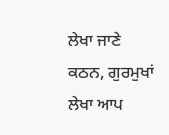ਲੇਖਾ ਜਾਣੇ ਕਠਨ, ਗੁਰਮੁਖਾਂ ਲੇਖਾ ਆਪ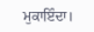ਮੁਕਾਇੰਦਾ।